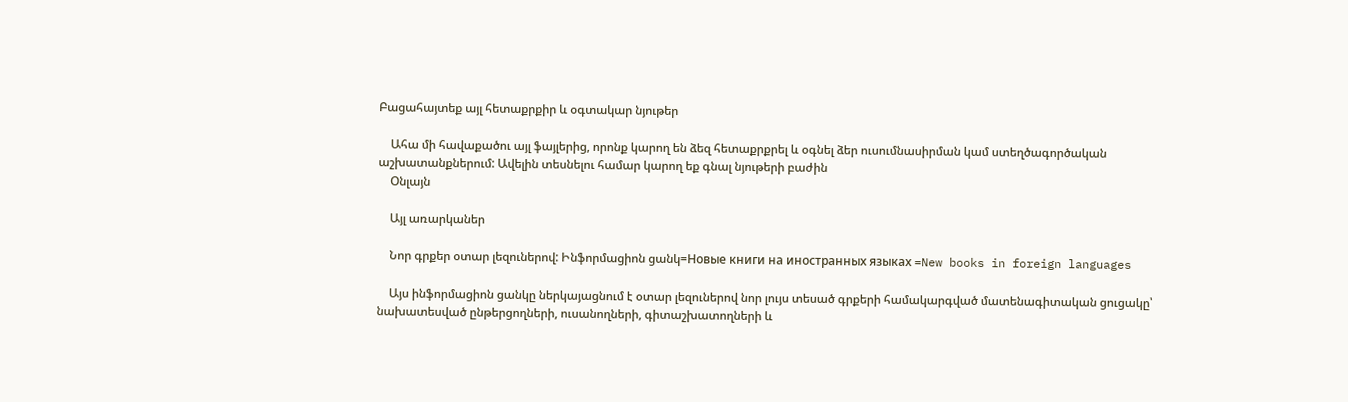Բացահայտեք այլ հետաքրքիր և օգտակար նյութեր

    Ահա մի հավաքածու այլ ֆայլերից, որոնք կարող են ձեզ հետաքրքրել և օգնել ձեր ուսումնասիրման կամ ստեղծագործական աշխատանքներում: Ավելին տեսնելու համար կարող եք գնալ նյութերի բաժին
    Օնլայն

    Այլ առարկաներ

    Նոր գրքեր օտար լեզուներով: Ինֆորմացիոն ցանկ=Новые книги на иностранных языках =New books in foreign languages

    Այս ինֆորմացիոն ցանկը ներկայացնում է օտար լեզուներով նոր լույս տեսած գրքերի համակարգված մատենագիտական ցուցակը՝ նախատեսված ընթերցողների, ուսանողների, գիտաշխատողների և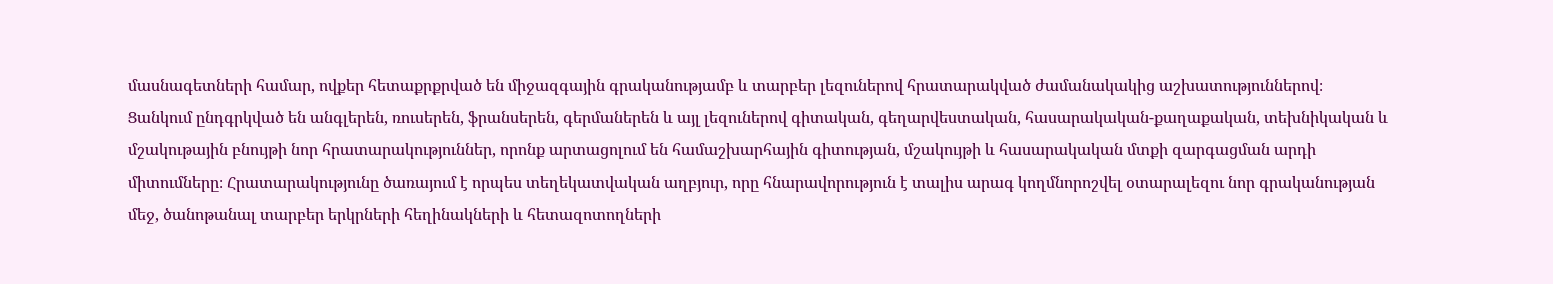մասնագետների համար, ովքեր հետաքրքրված են միջազգային գրականությամբ և տարբեր լեզուներով հրատարակված ժամանակակից աշխատություններով։ Ցանկում ընդգրկված են անգլերեն, ռուսերեն, ֆրանսերեն, գերմաներեն և այլ լեզուներով գիտական, գեղարվեստական, հասարակական-քաղաքական, տեխնիկական և մշակութային բնույթի նոր հրատարակություններ, որոնք արտացոլում են համաշխարհային գիտության, մշակույթի և հասարակական մտքի զարգացման արդի միտումները։ Հրատարակությունը ծառայում է որպես տեղեկատվական աղբյուր, որը հնարավորություն է տալիս արագ կողմնորոշվել օտարալեզու նոր գրականության մեջ, ծանոթանալ տարբեր երկրների հեղինակների և հետազոտողների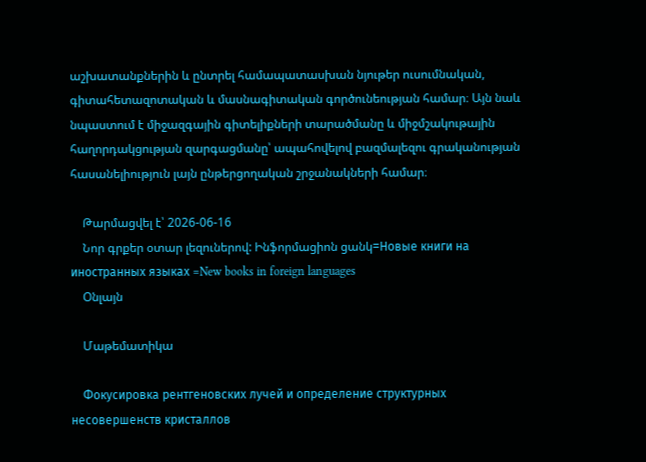աշխատանքներին և ընտրել համապատասխան նյութեր ուսումնական, գիտահետազոտական և մասնագիտական գործունեության համար։ Այն նաև նպաստում է միջազգային գիտելիքների տարածմանը և միջմշակութային հաղորդակցության զարգացմանը՝ ապահովելով բազմալեզու գրականության հասանելիություն լայն ընթերցողական շրջանակների համար։

    Թարմացվել է՝ 2026-06-16
    Նոր գրքեր օտար լեզուներով: Ինֆորմացիոն ցանկ=Новые книги на иностранных языках =New books in foreign languages
    Օնլայն

    Մաթեմատիկա

    Фокусировка рентгеновских лучей и определение структурных несовершенств кристаллов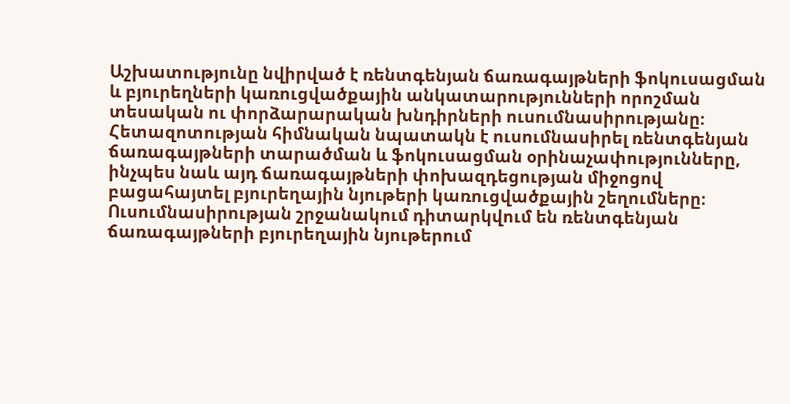Աշխատությունը նվիրված է ռենտգենյան ճառագայթների ֆոկուսացման և բյուրեղների կառուցվածքային անկատարությունների որոշման տեսական ու փորձարարական խնդիրների ուսումնասիրությանը։ Հետազոտության հիմնական նպատակն է ուսումնասիրել ռենտգենյան ճառագայթների տարածման և ֆոկուսացման օրինաչափությունները, ինչպես նաև այդ ճառագայթների փոխազդեցության միջոցով բացահայտել բյուրեղային նյութերի կառուցվածքային շեղումները։ Ուսումնասիրության շրջանակում դիտարկվում են ռենտգենյան ճառագայթների բյուրեղային նյութերում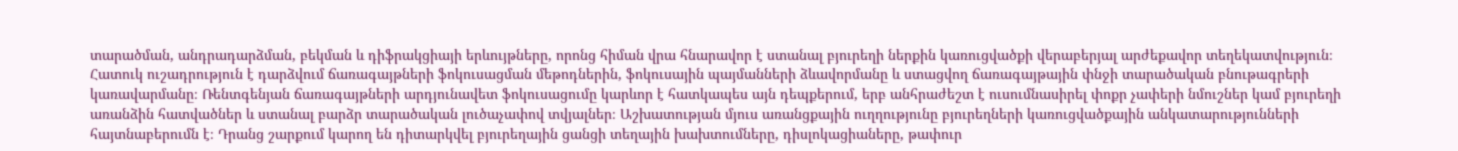տարածման, անդրադարձման, բեկման և դիֆրակցիայի երևույթները, որոնց հիման վրա հնարավոր է ստանալ բյուրեղի ներքին կառուցվածքի վերաբերյալ արժեքավոր տեղեկատվություն։ Հատուկ ուշադրություն է դարձվում ճառագայթների ֆոկուսացման մեթոդներին, ֆոկուսային պայմանների ձևավորմանը և ստացվող ճառագայթային փնջի տարածական բնութագրերի կառավարմանը։ Ռենտգենյան ճառագայթների արդյունավետ ֆոկուսացումը կարևոր է հատկապես այն դեպքերում, երբ անհրաժեշտ է ուսումնասիրել փոքր չափերի նմուշներ կամ բյուրեղի առանձին հատվածներ և ստանալ բարձր տարածական լուծաչափով տվյալներ։ Աշխատության մյուս առանցքային ուղղությունը բյուրեղների կառուցվածքային անկատարությունների հայտնաբերումն է։ Դրանց շարքում կարող են դիտարկվել բյուրեղային ցանցի տեղային խախտումները, դիսլոկացիաները, թափուր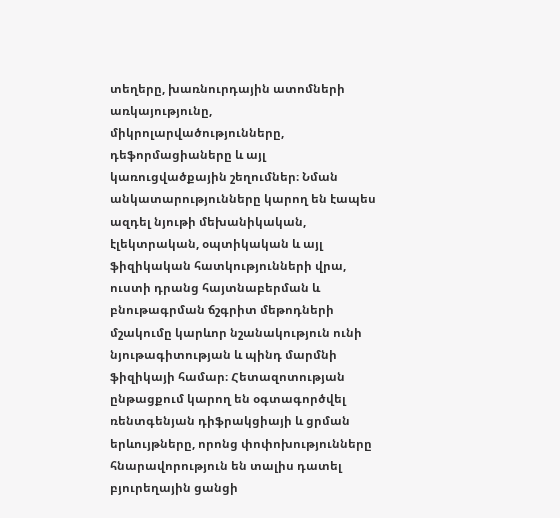տեղերը, խառնուրդային ատոմների առկայությունը, միկրոլարվածությունները, դեֆորմացիաները և այլ կառուցվածքային շեղումներ։ Նման անկատարությունները կարող են էապես ազդել նյութի մեխանիկական, էլեկտրական, օպտիկական և այլ ֆիզիկական հատկությունների վրա, ուստի դրանց հայտնաբերման և բնութագրման ճշգրիտ մեթոդների մշակումը կարևոր նշանակություն ունի նյութագիտության և պինդ մարմնի ֆիզիկայի համար։ Հետազոտության ընթացքում կարող են օգտագործվել ռենտգենյան դիֆրակցիայի և ցրման երևույթները, որոնց փոփոխությունները հնարավորություն են տալիս դատել բյուրեղային ցանցի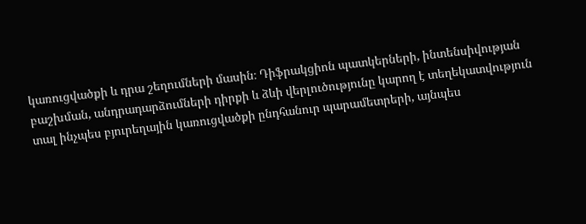կառուցվածքի և դրա շեղումների մասին։ Դիֆրակցիոն պատկերների, ինտենսիվության բաշխման, անդրադարձումների դիրքի և ձևի վերլուծությունը կարող է տեղեկատվություն տալ ինչպես բյուրեղային կառուցվածքի ընդհանուր պարամետրերի, այնպես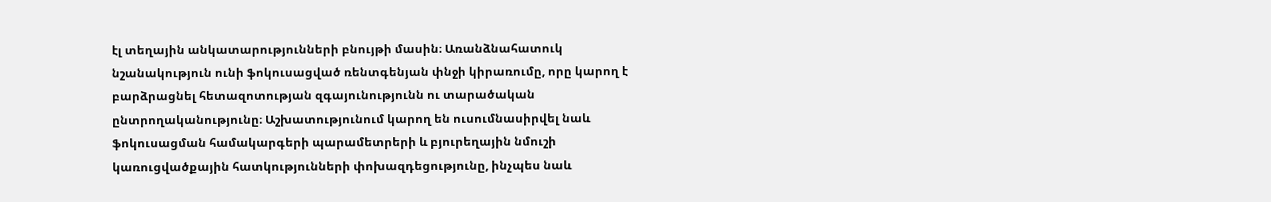էլ տեղային անկատարությունների բնույթի մասին։ Առանձնահատուկ նշանակություն ունի ֆոկուսացված ռենտգենյան փնջի կիրառումը, որը կարող է բարձրացնել հետազոտության զգայունությունն ու տարածական ընտրողականությունը։ Աշխատությունում կարող են ուսումնասիրվել նաև ֆոկուսացման համակարգերի պարամետրերի և բյուրեղային նմուշի կառուցվածքային հատկությունների փոխազդեցությունը, ինչպես նաև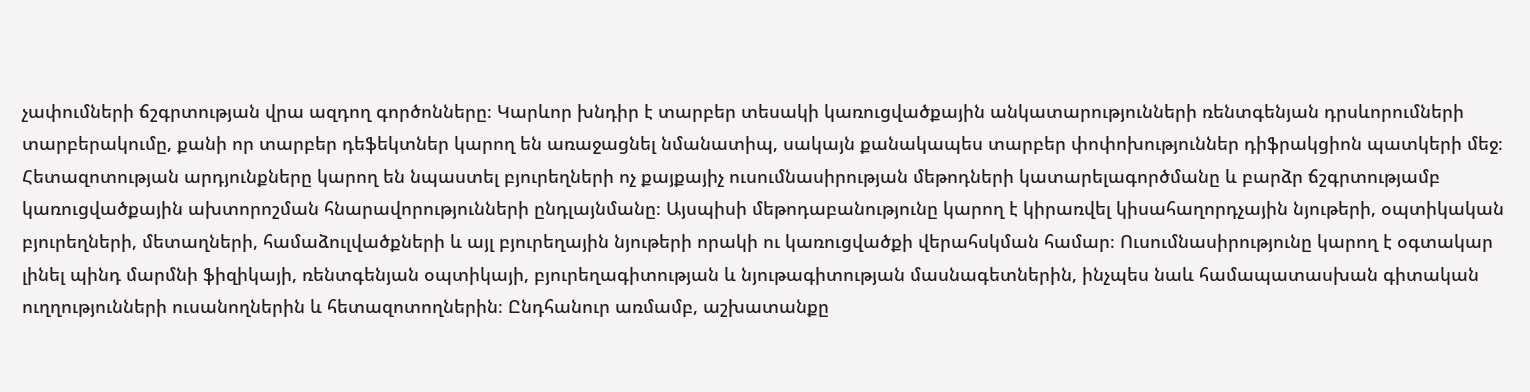չափումների ճշգրտության վրա ազդող գործոնները։ Կարևոր խնդիր է տարբեր տեսակի կառուցվածքային անկատարությունների ռենտգենյան դրսևորումների տարբերակումը, քանի որ տարբեր դեֆեկտներ կարող են առաջացնել նմանատիպ, սակայն քանակապես տարբեր փոփոխություններ դիֆրակցիոն պատկերի մեջ։ Հետազոտության արդյունքները կարող են նպաստել բյուրեղների ոչ քայքայիչ ուսումնասիրության մեթոդների կատարելագործմանը և բարձր ճշգրտությամբ կառուցվածքային ախտորոշման հնարավորությունների ընդլայնմանը։ Այսպիսի մեթոդաբանությունը կարող է կիրառվել կիսահաղորդչային նյութերի, օպտիկական բյուրեղների, մետաղների, համաձուլվածքների և այլ բյուրեղային նյութերի որակի ու կառուցվածքի վերահսկման համար։ Ուսումնասիրությունը կարող է օգտակար լինել պինդ մարմնի ֆիզիկայի, ռենտգենյան օպտիկայի, բյուրեղագիտության և նյութագիտության մասնագետներին, ինչպես նաև համապատասխան գիտական ուղղությունների ուսանողներին և հետազոտողներին։ Ընդհանուր առմամբ, աշխատանքը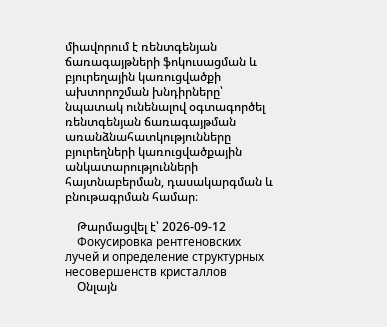միավորում է ռենտգենյան ճառագայթների ֆոկուսացման և բյուրեղային կառուցվածքի ախտորոշման խնդիրները՝ նպատակ ունենալով օգտագործել ռենտգենյան ճառագայթման առանձնահատկությունները բյուրեղների կառուցվածքային անկատարությունների հայտնաբերման, դասակարգման և բնութագրման համար։

    Թարմացվել է՝ 2026-09-12
    Фокусировка рентгеновских лучей и определение структурных несовершенств кристаллов
    Օնլայն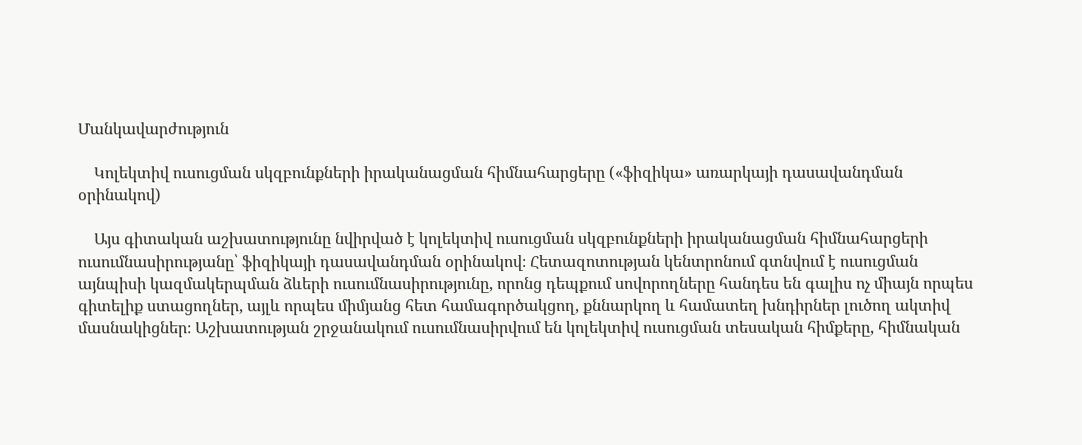Մանկավարժություն

    Կոլեկտիվ ուսուցման սկզբունքների իրականացման հիմնահարցերը («ֆիզիկա» առարկայի դասավանդման օրինակով)

    Այս գիտական աշխատությունը նվիրված է կոլեկտիվ ուսուցման սկզբունքների իրականացման հիմնահարցերի ուսումնասիրությանը՝ ֆիզիկայի դասավանդման օրինակով։ Հետազոտության կենտրոնում գտնվում է ուսուցման այնպիսի կազմակերպման ձևերի ուսումնասիրությունը, որոնց դեպքում սովորողները հանդես են գալիս ոչ միայն որպես գիտելիք ստացողներ, այլև որպես միմյանց հետ համագործակցող, քննարկող և համատեղ խնդիրներ լուծող ակտիվ մասնակիցներ։ Աշխատության շրջանակում ուսումնասիրվում են կոլեկտիվ ուսուցման տեսական հիմքերը, հիմնական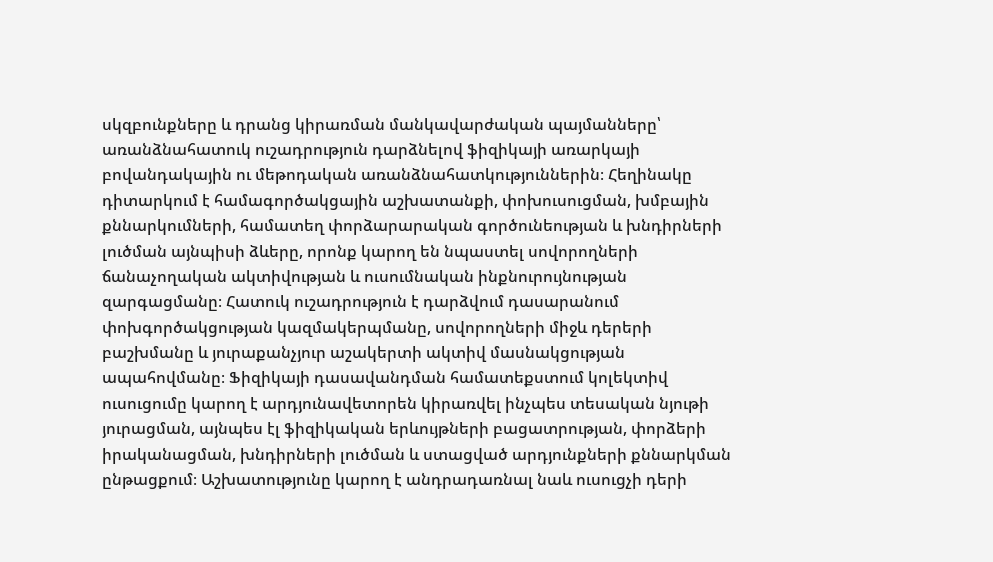սկզբունքները և դրանց կիրառման մանկավարժական պայմանները՝ առանձնահատուկ ուշադրություն դարձնելով ֆիզիկայի առարկայի բովանդակային ու մեթոդական առանձնահատկություններին։ Հեղինակը դիտարկում է համագործակցային աշխատանքի, փոխուսուցման, խմբային քննարկումների, համատեղ փորձարարական գործունեության և խնդիրների լուծման այնպիսի ձևերը, որոնք կարող են նպաստել սովորողների ճանաչողական ակտիվության և ուսումնական ինքնուրույնության զարգացմանը։ Հատուկ ուշադրություն է դարձվում դասարանում փոխգործակցության կազմակերպմանը, սովորողների միջև դերերի բաշխմանը և յուրաքանչյուր աշակերտի ակտիվ մասնակցության ապահովմանը։ Ֆիզիկայի դասավանդման համատեքստում կոլեկտիվ ուսուցումը կարող է արդյունավետորեն կիրառվել ինչպես տեսական նյութի յուրացման, այնպես էլ ֆիզիկական երևույթների բացատրության, փորձերի իրականացման, խնդիրների լուծման և ստացված արդյունքների քննարկման ընթացքում։ Աշխատությունը կարող է անդրադառնալ նաև ուսուցչի դերի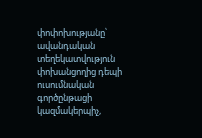փոփոխությանը՝ ավանդական տեղեկատվություն փոխանցողից դեպի ուսումնական գործընթացի կազմակերպիչ,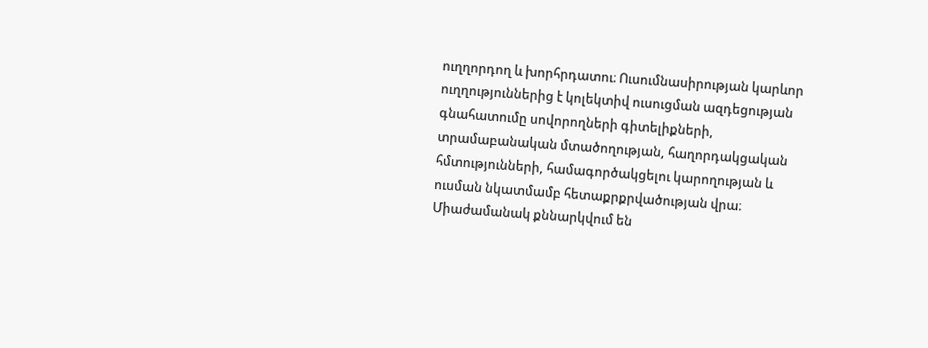ուղղորդող և խորհրդատու։ Ուսումնասիրության կարևոր ուղղություններից է կոլեկտիվ ուսուցման ազդեցության գնահատումը սովորողների գիտելիքների, տրամաբանական մտածողության, հաղորդակցական հմտությունների, համագործակցելու կարողության և ուսման նկատմամբ հետաքրքրվածության վրա։ Միաժամանակ քննարկվում են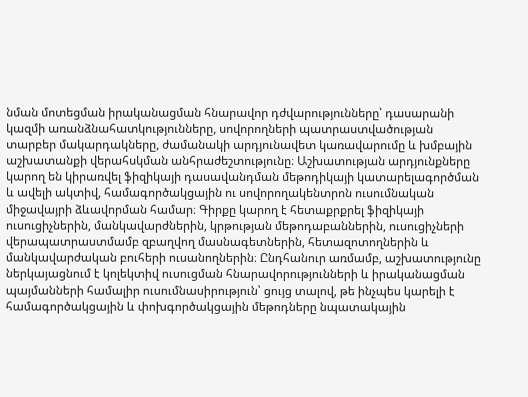նման մոտեցման իրականացման հնարավոր դժվարությունները՝ դասարանի կազմի առանձնահատկությունները, սովորողների պատրաստվածության տարբեր մակարդակները, ժամանակի արդյունավետ կառավարումը և խմբային աշխատանքի վերահսկման անհրաժեշտությունը։ Աշխատության արդյունքները կարող են կիրառվել ֆիզիկայի դասավանդման մեթոդիկայի կատարելագործման և ավելի ակտիվ, համագործակցային ու սովորողակենտրոն ուսումնական միջավայրի ձևավորման համար։ Գիրքը կարող է հետաքրքրել ֆիզիկայի ուսուցիչներին, մանկավարժներին, կրթության մեթոդաբաններին, ուսուցիչների վերապատրաստմամբ զբաղվող մասնագետներին, հետազոտողներին և մանկավարժական բուհերի ուսանողներին։ Ընդհանուր առմամբ, աշխատությունը ներկայացնում է կոլեկտիվ ուսուցման հնարավորությունների և իրականացման պայմանների համալիր ուսումնասիրություն՝ ցույց տալով, թե ինչպես կարելի է համագործակցային և փոխգործակցային մեթոդները նպատակային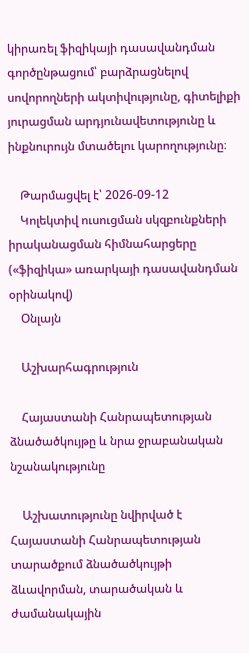կիրառել ֆիզիկայի դասավանդման գործընթացում՝ բարձրացնելով սովորողների ակտիվությունը, գիտելիքի յուրացման արդյունավետությունը և ինքնուրույն մտածելու կարողությունը։

    Թարմացվել է՝ 2026-09-12
    Կոլեկտիվ ուսուցման սկզբունքների իրականացման հիմնահարցերը («ֆիզիկա» առարկայի դասավանդման օրինակով)
    Օնլայն

    Աշխարհագրություն

    Հայաստանի Հանրապետության ձնածածկույթը և նրա ջրաբանական նշանակությունը

    Աշխատությունը նվիրված է Հայաստանի Հանրապետության տարածքում ձնածածկույթի ձևավորման, տարածական և ժամանակային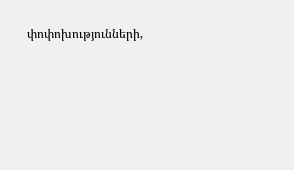փոփոխությունների,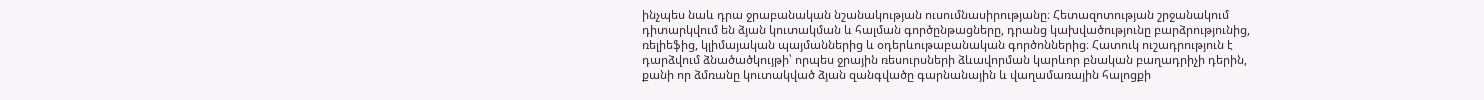ինչպես նաև դրա ջրաբանական նշանակության ուսումնասիրությանը։ Հետազոտության շրջանակում դիտարկվում են ձյան կուտակման և հալման գործընթացները, դրանց կախվածությունը բարձրությունից, ռելիեֆից, կլիմայական պայմաններից և օդերևութաբանական գործոններից։ Հատուկ ուշադրություն է դարձվում ձնածածկույթի՝ որպես ջրային ռեսուրսների ձևավորման կարևոր բնական բաղադրիչի դերին, քանի որ ձմռանը կուտակված ձյան զանգվածը գարնանային և վաղամառային հալոցքի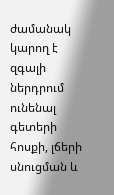ժամանակ կարող է զգալի ներդրում ունենալ գետերի հոսքի, լճերի սնուցման և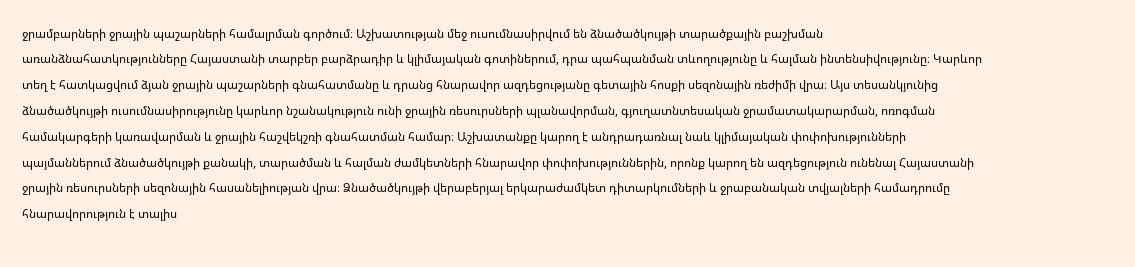ջրամբարների ջրային պաշարների համալրման գործում։ Աշխատության մեջ ուսումնասիրվում են ձնածածկույթի տարածքային բաշխման առանձնահատկությունները Հայաստանի տարբեր բարձրադիր և կլիմայական գոտիներում, դրա պահպանման տևողությունը և հալման ինտենսիվությունը։ Կարևոր տեղ է հատկացվում ձյան ջրային պաշարների գնահատմանը և դրանց հնարավոր ազդեցությանը գետային հոսքի սեզոնային ռեժիմի վրա։ Այս տեսանկյունից ձնածածկույթի ուսումնասիրությունը կարևոր նշանակություն ունի ջրային ռեսուրսների պլանավորման, գյուղատնտեսական ջրամատակարարման, ոռոգման համակարգերի կառավարման և ջրային հաշվեկշռի գնահատման համար։ Աշխատանքը կարող է անդրադառնալ նաև կլիմայական փոփոխությունների պայմաններում ձնածածկույթի քանակի, տարածման և հալման ժամկետների հնարավոր փոփոխություններին, որոնք կարող են ազդեցություն ունենալ Հայաստանի ջրային ռեսուրսների սեզոնային հասանելիության վրա։ Ձնածածկույթի վերաբերյալ երկարաժամկետ դիտարկումների և ջրաբանական տվյալների համադրումը հնարավորություն է տալիս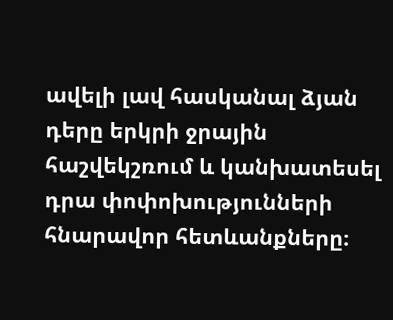ավելի լավ հասկանալ ձյան դերը երկրի ջրային հաշվեկշռում և կանխատեսել դրա փոփոխությունների հնարավոր հետևանքները։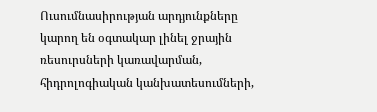Ուսումնասիրության արդյունքները կարող են օգտակար լինել ջրային ռեսուրսների կառավարման, հիդրոլոգիական կանխատեսումների,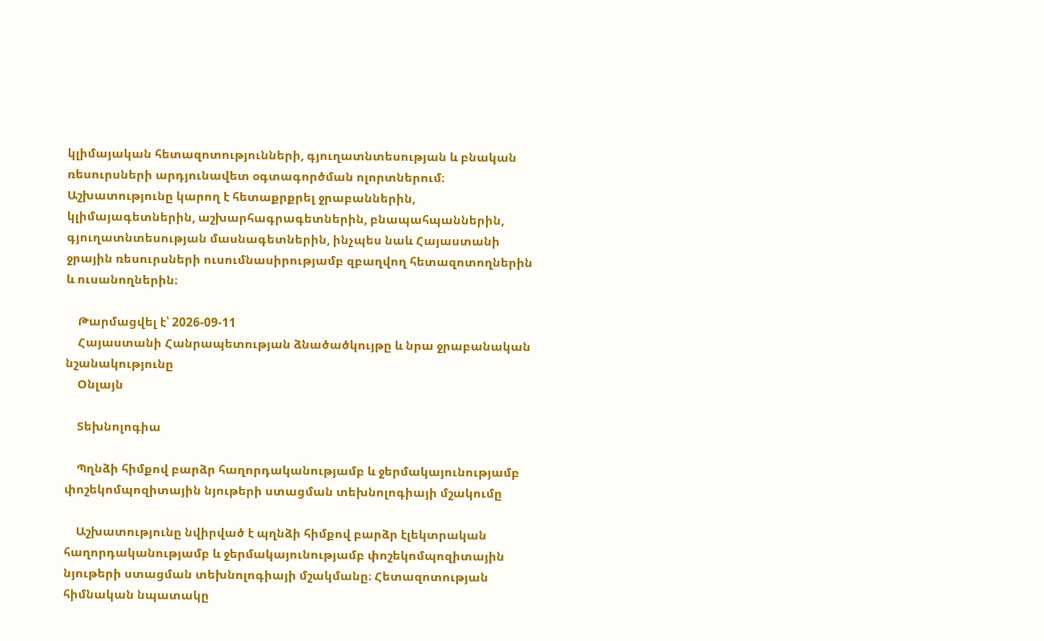կլիմայական հետազոտությունների, գյուղատնտեսության և բնական ռեսուրսների արդյունավետ օգտագործման ոլորտներում։ Աշխատությունը կարող է հետաքրքրել ջրաբաններին, կլիմայագետներին, աշխարհագրագետներին, բնապահպաններին, գյուղատնտեսության մասնագետներին, ինչպես նաև Հայաստանի ջրային ռեսուրսների ուսումնասիրությամբ զբաղվող հետազոտողներին և ուսանողներին։

    Թարմացվել է՝ 2026-09-11
    Հայաստանի Հանրապետության ձնածածկույթը և նրա ջրաբանական նշանակությունը
    Օնլայն

    Տեխնոլոգիա

    Պղնձի հիմքով բարձր հաղորդականությամբ և ջերմակայունությամբ փոշեկոմպոզիտային նյութերի ստացման տեխնոլոգիայի մշակումը

    Աշխատությունը նվիրված է պղնձի հիմքով բարձր էլեկտրական հաղորդականությամբ և ջերմակայունությամբ փոշեկոմպոզիտային նյութերի ստացման տեխնոլոգիայի մշակմանը։ Հետազոտության հիմնական նպատակը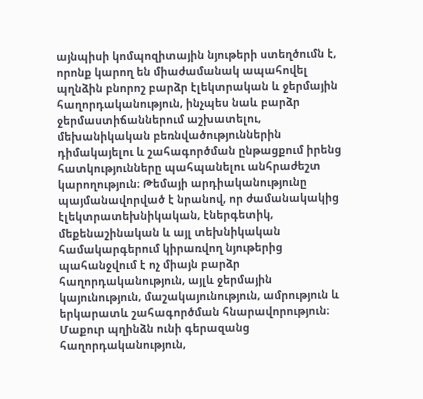այնպիսի կոմպոզիտային նյութերի ստեղծումն է, որոնք կարող են միաժամանակ ապահովել պղնձին բնորոշ բարձր էլեկտրական և ջերմային հաղորդականություն, ինչպես նաև բարձր ջերմաստիճաններում աշխատելու, մեխանիկական բեռնվածություններին դիմակայելու և շահագործման ընթացքում իրենց հատկությունները պահպանելու անհրաժեշտ կարողություն։ Թեմայի արդիականությունը պայմանավորված է նրանով, որ ժամանակակից էլեկտրատեխնիկական, էներգետիկ, մեքենաշինական և այլ տեխնիկական համակարգերում կիրառվող նյութերից պահանջվում է ոչ միայն բարձր հաղորդականություն, այլև ջերմային կայունություն, մաշակայունություն, ամրություն և երկարատև շահագործման հնարավորություն։ Մաքուր պղինձն ունի գերազանց հաղորդականություն,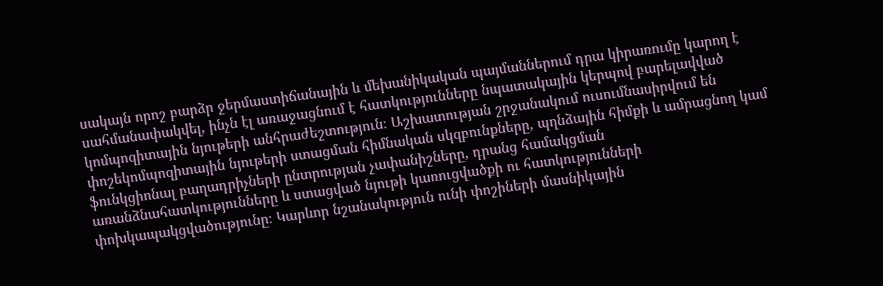սակայն որոշ բարձր ջերմաստիճանային և մեխանիկական պայմաններում դրա կիրառումը կարող է սահմանափակվել, ինչն էլ առաջացնում է հատկությունները նպատակային կերպով բարելավված կոմպոզիտային նյութերի անհրաժեշտություն։ Աշխատության շրջանակում ուսումնասիրվում են փոշեկոմպոզիտային նյութերի ստացման հիմնական սկզբունքները, պղնձային հիմքի և ամրացնող կամ ֆունկցիոնալ բաղադրիչների ընտրության չափանիշները, դրանց համակցման առանձնահատկությունները և ստացված նյութի կառուցվածքի ու հատկությունների փոխկապակցվածությունը։ Կարևոր նշանակություն ունի փոշիների մասնիկային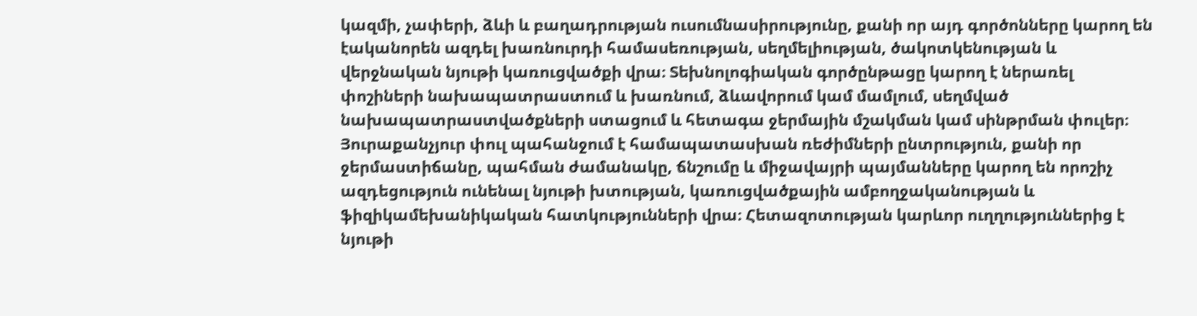կազմի, չափերի, ձևի և բաղադրության ուսումնասիրությունը, քանի որ այդ գործոնները կարող են էականորեն ազդել խառնուրդի համասեռության, սեղմելիության, ծակոտկենության և վերջնական նյութի կառուցվածքի վրա։ Տեխնոլոգիական գործընթացը կարող է ներառել փոշիների նախապատրաստում և խառնում, ձևավորում կամ մամլում, սեղմված նախապատրաստվածքների ստացում և հետագա ջերմային մշակման կամ սինթրման փուլեր։ Յուրաքանչյուր փուլ պահանջում է համապատասխան ռեժիմների ընտրություն, քանի որ ջերմաստիճանը, պահման ժամանակը, ճնշումը և միջավայրի պայմանները կարող են որոշիչ ազդեցություն ունենալ նյութի խտության, կառուցվածքային ամբողջականության և ֆիզիկամեխանիկական հատկությունների վրա։ Հետազոտության կարևոր ուղղություններից է նյութի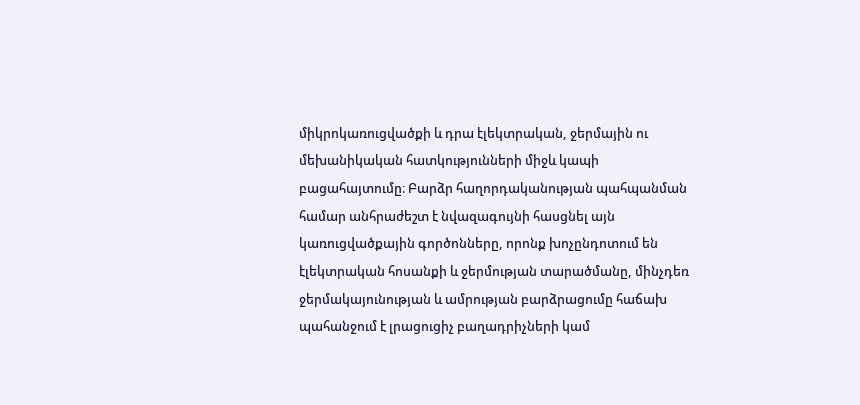միկրոկառուցվածքի և դրա էլեկտրական, ջերմային ու մեխանիկական հատկությունների միջև կապի բացահայտումը։ Բարձր հաղորդականության պահպանման համար անհրաժեշտ է նվազագույնի հասցնել այն կառուցվածքային գործոնները, որոնք խոչընդոտում են էլեկտրական հոսանքի և ջերմության տարածմանը, մինչդեռ ջերմակայունության և ամրության բարձրացումը հաճախ պահանջում է լրացուցիչ բաղադրիչների կամ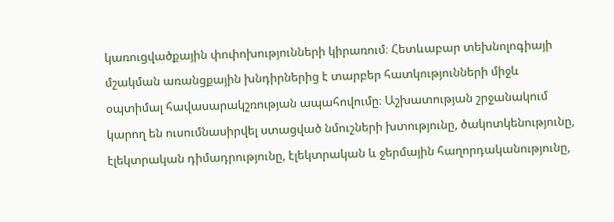կառուցվածքային փոփոխությունների կիրառում։ Հետևաբար տեխնոլոգիայի մշակման առանցքային խնդիրներից է տարբեր հատկությունների միջև օպտիմալ հավասարակշռության ապահովումը։ Աշխատության շրջանակում կարող են ուսումնասիրվել ստացված նմուշների խտությունը, ծակոտկենությունը, էլեկտրական դիմադրությունը, էլեկտրական և ջերմային հաղորդականությունը,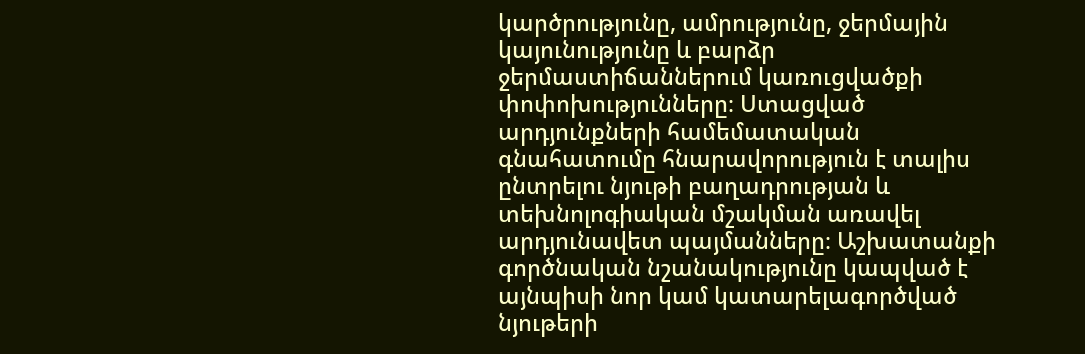կարծրությունը, ամրությունը, ջերմային կայունությունը և բարձր ջերմաստիճաններում կառուցվածքի փոփոխությունները։ Ստացված արդյունքների համեմատական գնահատումը հնարավորություն է տալիս ընտրելու նյութի բաղադրության և տեխնոլոգիական մշակման առավել արդյունավետ պայմանները։ Աշխատանքի գործնական նշանակությունը կապված է այնպիսի նոր կամ կատարելագործված նյութերի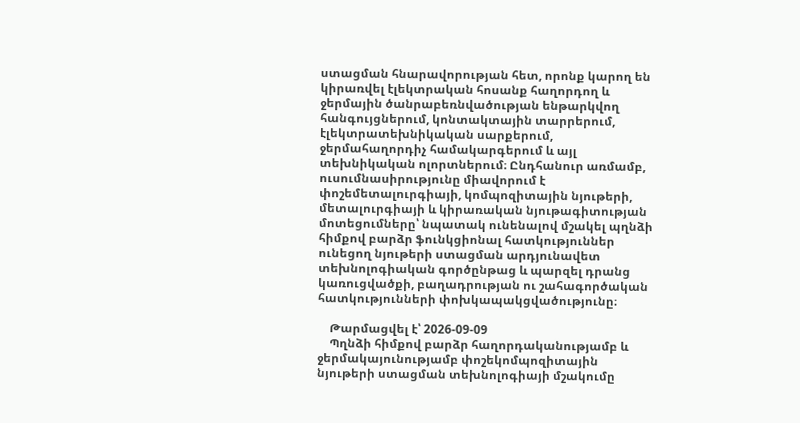ստացման հնարավորության հետ, որոնք կարող են կիրառվել էլեկտրական հոսանք հաղորդող և ջերմային ծանրաբեռնվածության ենթարկվող հանգույցներում, կոնտակտային տարրերում, էլեկտրատեխնիկական սարքերում, ջերմահաղորդիչ համակարգերում և այլ տեխնիկական ոլորտներում։ Ընդհանուր առմամբ, ուսումնասիրությունը միավորում է փոշեմետալուրգիայի, կոմպոզիտային նյութերի, մետալուրգիայի և կիրառական նյութագիտության մոտեցումները՝ նպատակ ունենալով մշակել պղնձի հիմքով բարձր ֆունկցիոնալ հատկություններ ունեցող նյութերի ստացման արդյունավետ տեխնոլոգիական գործընթաց և պարզել դրանց կառուցվածքի, բաղադրության ու շահագործական հատկությունների փոխկապակցվածությունը։

    Թարմացվել է՝ 2026-09-09
    Պղնձի հիմքով բարձր հաղորդականությամբ և ջերմակայունությամբ փոշեկոմպոզիտային նյութերի ստացման տեխնոլոգիայի մշակումը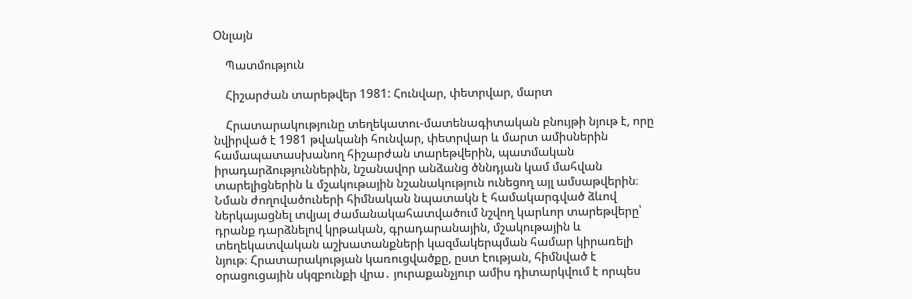Օնլայն

    Պատմություն

    Հիշարժան տարեթվեր 1981: Հունվար, փետրվար, մարտ

    Հրատարակությունը տեղեկատու-մատենագիտական բնույթի նյութ է, որը նվիրված է 1981 թվականի հունվար, փետրվար և մարտ ամիսներին համապատասխանող հիշարժան տարեթվերին, պատմական իրադարձություններին, նշանավոր անձանց ծննդյան կամ մահվան տարելիցներին և մշակութային նշանակություն ունեցող այլ ամսաթվերին։ Նման ժողովածուների հիմնական նպատակն է համակարգված ձևով ներկայացնել տվյալ ժամանակահատվածում նշվող կարևոր տարեթվերը՝ դրանք դարձնելով կրթական, գրադարանային, մշակութային և տեղեկատվական աշխատանքների կազմակերպման համար կիրառելի նյութ։ Հրատարակության կառուցվածքը, ըստ էության, հիմնված է օրացուցային սկզբունքի վրա․ յուրաքանչյուր ամիս դիտարկվում է որպես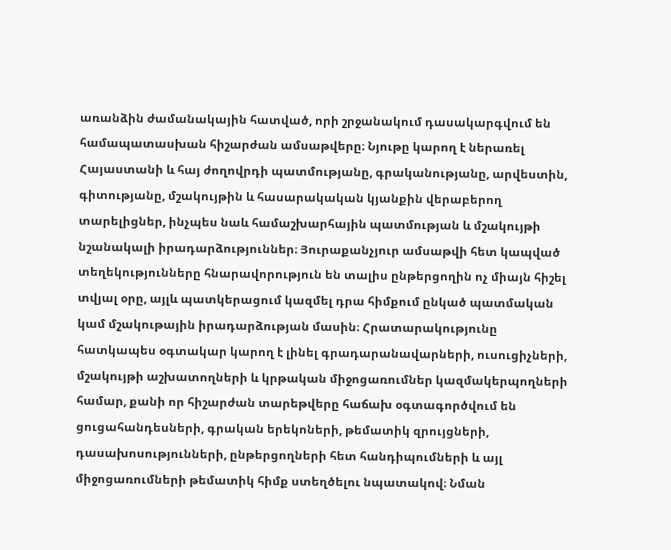առանձին ժամանակային հատված, որի շրջանակում դասակարգվում են համապատասխան հիշարժան ամսաթվերը։ Նյութը կարող է ներառել Հայաստանի և հայ ժողովրդի պատմությանը, գրականությանը, արվեստին, գիտությանը, մշակույթին և հասարակական կյանքին վերաբերող տարելիցներ, ինչպես նաև համաշխարհային պատմության և մշակույթի նշանակալի իրադարձություններ։ Յուրաքանչյուր ամսաթվի հետ կապված տեղեկությունները հնարավորություն են տալիս ընթերցողին ոչ միայն հիշել տվյալ օրը, այլև պատկերացում կազմել դրա հիմքում ընկած պատմական կամ մշակութային իրադարձության մասին։ Հրատարակությունը հատկապես օգտակար կարող է լինել գրադարանավարների, ուսուցիչների, մշակույթի աշխատողների և կրթական միջոցառումներ կազմակերպողների համար, քանի որ հիշարժան տարեթվերը հաճախ օգտագործվում են ցուցահանդեսների, գրական երեկոների, թեմատիկ զրույցների, դասախոսությունների, ընթերցողների հետ հանդիպումների և այլ միջոցառումների թեմատիկ հիմք ստեղծելու նպատակով։ Նման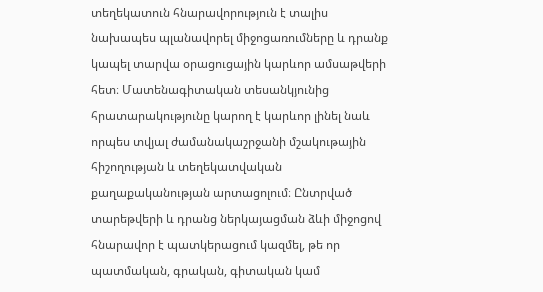տեղեկատուն հնարավորություն է տալիս նախապես պլանավորել միջոցառումները և դրանք կապել տարվա օրացուցային կարևոր ամսաթվերի հետ։ Մատենագիտական տեսանկյունից հրատարակությունը կարող է կարևոր լինել նաև որպես տվյալ ժամանակաշրջանի մշակութային հիշողության և տեղեկատվական քաղաքականության արտացոլում։ Ընտրված տարեթվերի և դրանց ներկայացման ձևի միջոցով հնարավոր է պատկերացում կազմել, թե որ պատմական, գրական, գիտական կամ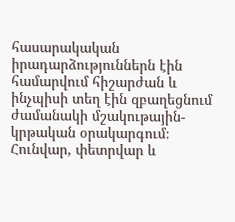հասարակական իրադարձություններն էին համարվում հիշարժան և ինչպիսի տեղ էին զբաղեցնում ժամանակի մշակութային-կրթական օրակարգում։ Հունվար, փետրվար և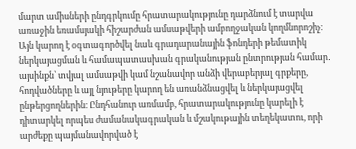մարտ ամիսների ընդգրկումը հրատարակությունը դարձնում է տարվա առաջին եռամսյակի հիշարժան ամսաթվերի ամբողջական կողմնորոշիչ։ Այն կարող է օգտագործվել նաև գրադարանային ֆոնդերի թեմատիկ ներկայացման և համապատասխան գրականության ընտրության համար․ այսինքն՝ տվյալ ամսաթվի կամ նշանավոր անձի վերաբերյալ գրքերը, հոդվածները և այլ նյութերը կարող են առանձնացվել և ներկայացվել ընթերցողներին։ Ընդհանուր առմամբ, հրատարակությունը կարելի է դիտարկել որպես ժամանակագրական և մշակութային տեղեկատու, որի արժեքը պայմանավորված է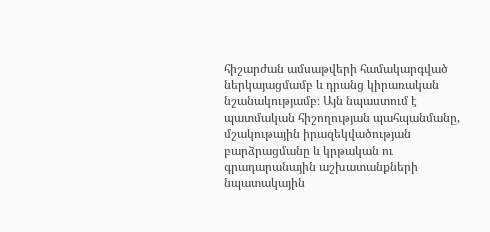հիշարժան ամսաթվերի համակարգված ներկայացմամբ և դրանց կիրառական նշանակությամբ։ Այն նպաստում է պատմական հիշողության պահպանմանը, մշակութային իրազեկվածության բարձրացմանը և կրթական ու գրադարանային աշխատանքների նպատակային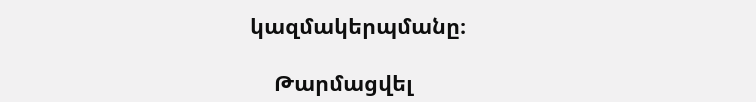կազմակերպմանը։

    Թարմացվել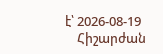է՝ 2026-08-19
    Հիշարժան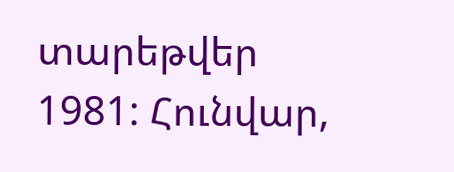տարեթվեր 1981: Հունվար,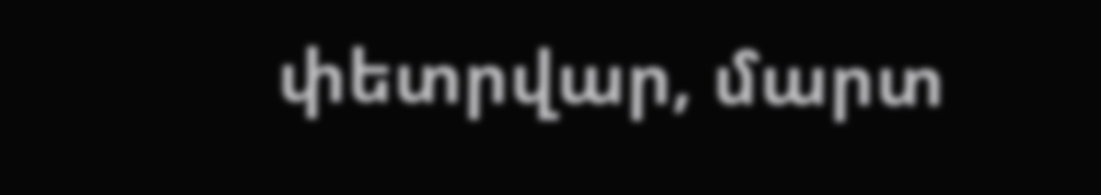փետրվար, մարտ